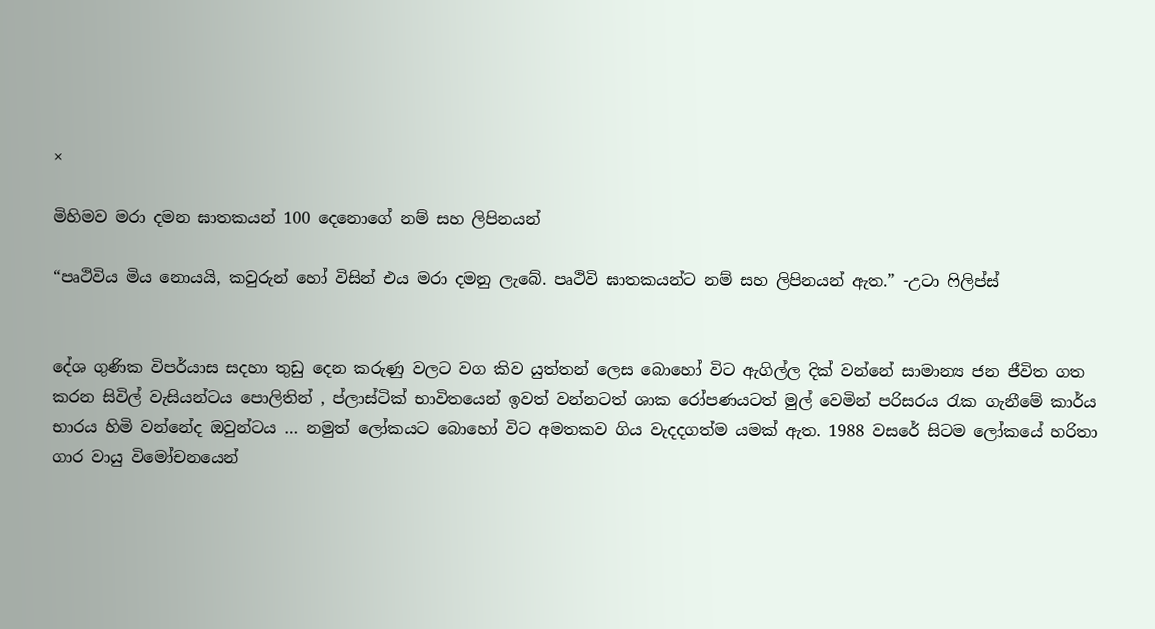×

මිහිමව මරා දමන ඝාතකයන් 100 දෙනොගේ නම් සහ ලිපිනයන්

“පෘථිවිය මිය නොයයි, කවුරුන් හෝ විසින් එය මරා දමනු ලැබේ. පෘථිවි ඝාතකයන්ට නම් සහ ලිපිනයන් ඇත.” -උටා ෆිලිප්ස්


දේශ ගුණික විපර්යාස සදහා තුඩු දෙන කරුණු වලට වග කිව යුත්තන් ලෙස බොහෝ විට ඇගිල්ල දික් වන්නේ සාමාන්‍ය ජන ජීවිත ගත කරන සිවිල් වැසියන්ටය පොලිතින් , ප්ලාස්ටික් භාවිතයෙන් ඉවත් වන්නටත් ශාක රෝපණයටත් මුල් වෙමින් පරිසරය රැක ගැනීමේ කාර්ය භාරය හිමි වන්නේද ඔවුන්ටය … නමුත් ලෝකයට බොහෝ විට අමතකව ගිය වැදදගත්ම යමක් ඇත. 1988 වසරේ සිටම ලෝකයේ හරිතා ගාර වායු විමෝචනයෙන්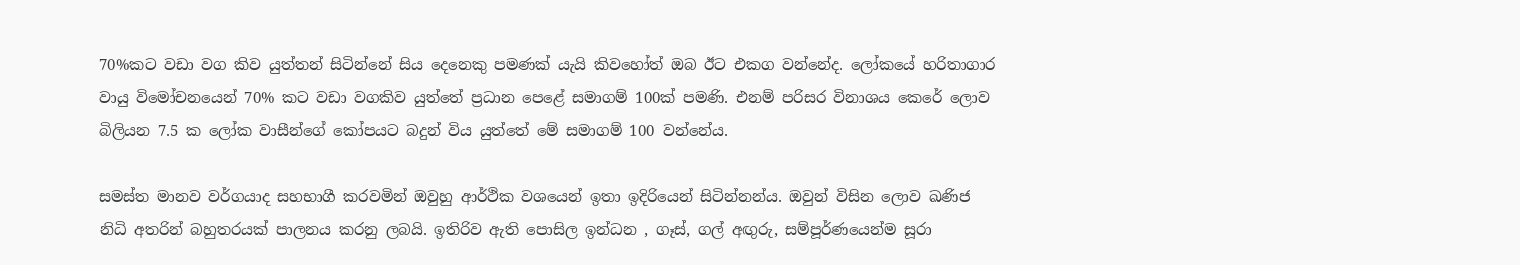70%කට වඩා වග කිව යුත්තන් සිටින්නේ සිය දෙනෙකු පමණක් යැයි කිවහෝත් ඔබ ඊට එකග වන්නේද. ලෝකයේ හරිතාගාර වායු විමෝචනයෙන් 70% කට වඩා වගකිව යුත්තේ ප්‍රධාන පෙළේ සමාගම් 100ක් පමණි. එනම් පරිසර විනාශය කෙරේ ලොව බිලියන 7.5 ක ලෝක වාසීන්ගේ කෝපයට බදුන් විය යුත්තේ මේ සමාගම් 100 වන්නේය.

සමස්ත මානව වර්ගයාද සහභාගී කරවමින් ඔවුහු ආර්ථික වශයෙන් ඉතා ඉදිරියෙන් සිටින්නන්ය. ඔවුන් විසින ලොව ඛණිජ නිධි අතරින් බහුතරයක් පාලනය කරනු ලබයි. ඉතිරිව ඇති පොසිල ඉන්ධන , ගෑස්, ගල් අඟුරු, සම්පූර්ණයෙන්ම සූරා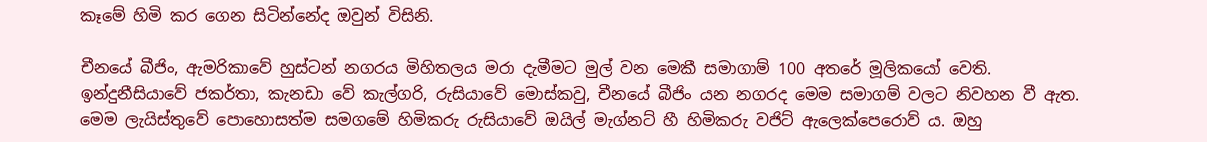කෑමේ හිමි කර ගෙන සිටින්නේද ඔවුන් විසිනි.

චීනයේ බීජිං, ඇමරිකාවේ හුස්ටන් නගරය මිහිතලය මරා දැමීමට මුල් වන මෙකී සමාගාම් 100 අතරේ මූලිකයෝ වෙති. ඉන්දුනීසියාවේ ජකර්තා, කැනඩා වේ කැල්ගරි, රුසියාවේ මොස්කවු, චීනයේ බීජිං යන නගරද මෙම සමාගම් වලට නිවහන වී ඇත. මෙම ලැයිස්තුවේ පොහොසත්ම සමගමේ හිමිකරු රුසියාවේ ඔයිල් මැග්නට් හී හිමිකරු වජිට් ඇලෙක්පෙරොව් ය. ඔහු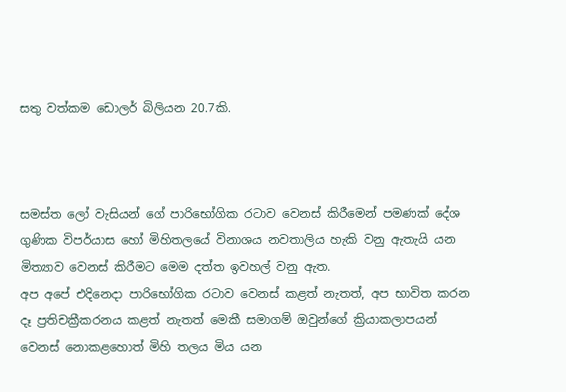සතු වත්කම ඩොලර් බිලියන 20.7කි.



සමස්ත ලෝ වැසියන් ගේ පාරිභෝගික රටාව වෙනස් කිරීමෙන් පමණක් දේශ ගුණික විපර්යාස හෝ මිහිතලයේ විනාශය නවතාලිය හැකි වනු ඇතැයි යන මිත්‍යාව වෙනස් කිරීමට මෙම දත්ත ඉවහල් වනු ඇත.
අප අපේ එදිනෙදා පාරිභෝගික රටාව වෙනස් කළත් නැතත්, අප භාවිත කරන දෑ ප්‍රතිචක්‍රීකරනය කළත් නැතත් මෙකී සමාගම් ඔවුන්ගේ ක්‍රියාකලාපයන් වෙනස් නොකළහොත් මිහි තලය මිය යන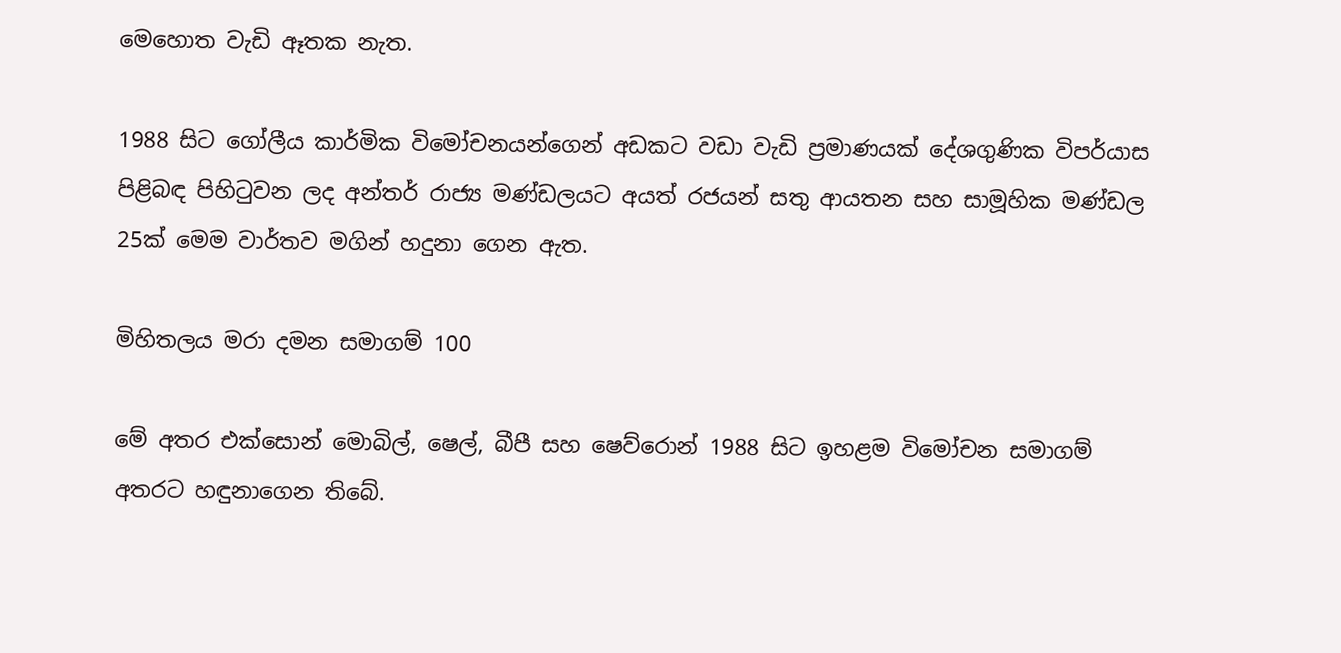මෙහොත වැඩි ඈතක නැත.

1988 සිට ගෝලීය කාර්මික විමෝචනයන්ගෙන් අඩකට වඩා වැඩි ප්‍රමාණයක් දේශගුණික විපර්යාස පිළිබඳ පිහිටුවන ලද අන්තර් රාජ්‍ය මණ්ඩලයට අයත් රජයන් සතු ආයතන සහ සාමූහික මණ්ඩල 25ක් මෙම වාර්තව මගින් හදුනා ගෙන ඇත.

මිහිතලය මරා දමන සමාගම් 100

මේ අතර එක්සොන් මොබිල්, ෂෙල්, බීපී සහ ෂෙව්රොන් 1988 සිට ඉහළම විමෝචන සමාගම් අතරට හඳුනාගෙන තිබේ.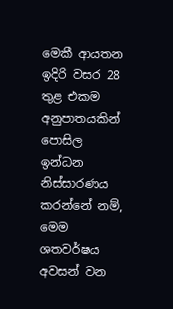මෙකී ආයතන ඉදිරි වසර 28 තුළ එකම අනුපාතයකින් පොසිල ඉන්ධන නිස්සාරණය කරන්නේ නම්, මෙම ශතවර්ෂය අවසන් වන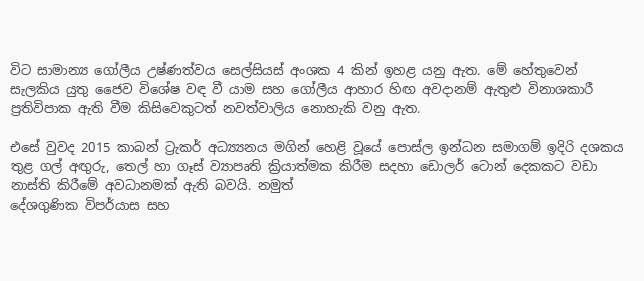විට සාමාන්‍ය ගෝලීය උෂ්ණත්වය සෙල්සියස් අංශක 4 කින් ඉහළ යනු ඇත. මේ හේතුවෙන් සැලකිය යුතු ජෛව විශේෂ වඳ වී යාම සහ ගෝලීය ආහාර හිඟ අවදානම් ඇතුළු විනාශකාරී ප්‍රතිවිපාක ඇති වීම කිසිවෙකුටත් නවත්වාලිය නොහැකි වනු ඇත.

එසේ වුවද 2015 කාබන් ට්‍රැකර් අධ්‍ය්‍යනය මගින් හෙළි වූයේ පොස්ල ඉන්ධන සමාගම් ඉදිරි දශකය තුළ ගල් අඟුරු, තෙල් හා ගෑස් ව්‍යාපෘති ක්‍රියාත්මක කිරීම සදහා ඩොලර් ටොන් දෙකකට වඩා නාස්ති කිරීමේ අවධානමක් ඇති බවයි. නමුත්
දේශගුණික විපර්යාස සහ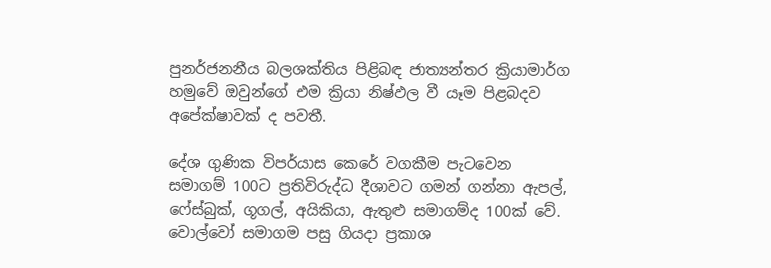පුනර්ජනනීය බලශක්තිය පිළිබඳ ජාත්‍යන්තර ක්‍රියාමාර්ග හමුවේ ඔවුන්ගේ එම ක්‍රියා නිෂ්ඵල වී යෑම පිළබදව අපේක්ෂාවක් ද පවතී.

දේශ ගුණික විපර්යාස කෙරේ වගකීම පැටවෙන සමාගම් 100ට ප්‍රතිවිරුද්ධ දීශාවට ගමන් ගන්නා ඇපල්, ෆේස්බුක්, ගූගල්, අයිකියා, ඇතුළු සමාගම්ද 100ක් වේ. වොල්වෝ සමාගම පසු ගියදා ප්‍රකාශ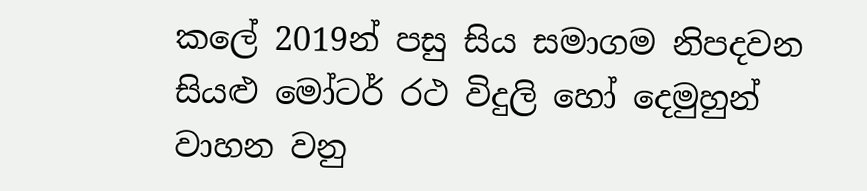කලේ 2019න් පසු සිය සමාගම නිපදවන සියළු මෝටර් රථ විදුලි හෝ දෙමුහුන් වාහන වනු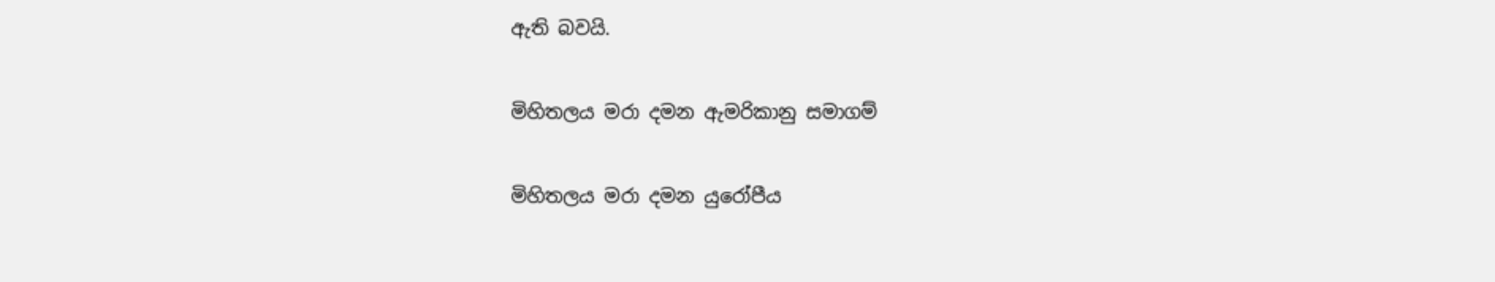ඇති බවයි.

මිහිතලය මරා දමන ඇමරිකානු සමාගම්

මිහිතලය මරා දමන යුරෝපීය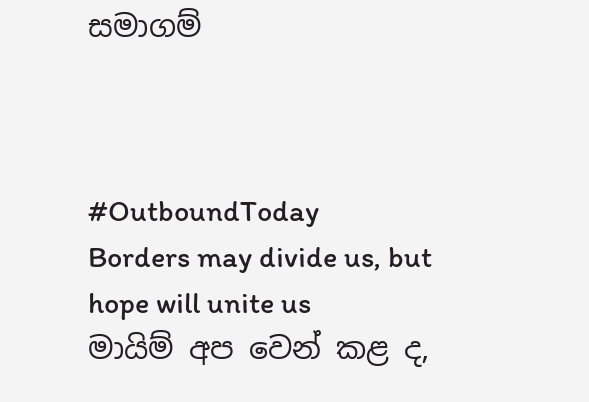සමාගම්



#OutboundToday
Borders may divide us, but hope will unite us
මායිම් අප වෙන් කළ ද,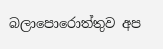බලාපොරොත්තුව අප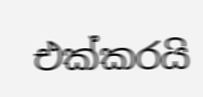එක්කරයි